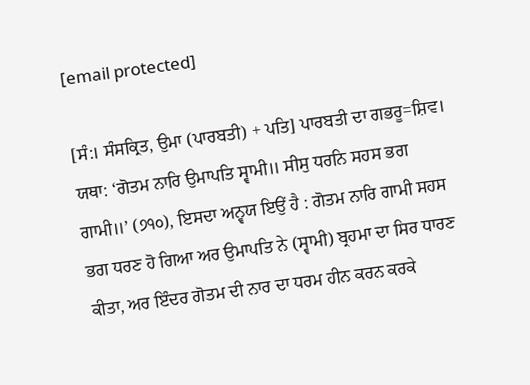[email protected]

[ਸੰ:। ਸੰਸਕ੍ਰਿਤ, ਉਮਾ (ਪਾਰਬਤੀ) + ਪਤਿ] ਪਾਰਬਤੀ ਦਾ ਗਭਰੂ=ਸ਼ਿਵ। ਯਥਾ: ‘ਗੋਤਮ ਨਾਰਿ ਉਮਾਪਤਿ ਸ੍ਵਾਮੀ॥ ਸੀਸੁ ਧਰਨਿ ਸਹਸ ਭਗ ਗਾਮੀ॥’ (੭੧੦), ਇਸਦਾ ਅਨ੍ਵਯ ਇਉਂ ਹੈ : ਗੋਤਮ ਨਾਰਿ ਗਾਮੀ ਸਹਸ ਭਗ ਧਰਣ ਹੋ ਗਿਆ ਅਰ ਉਮਾਪਤਿ ਨੇ (ਸ੍ਵਾਮੀ) ਬ੍ਰਹਮਾ ਦਾ ਸਿਰ ਧਾਰਣ ਕੀਤਾ, ਅਰ ਇੰਦਰ ਗੋਤਮ ਦੀ ਨਾਰ ਦਾ ਧਰਮ ਹੀਨ ਕਰਨ ਕਰਕੇ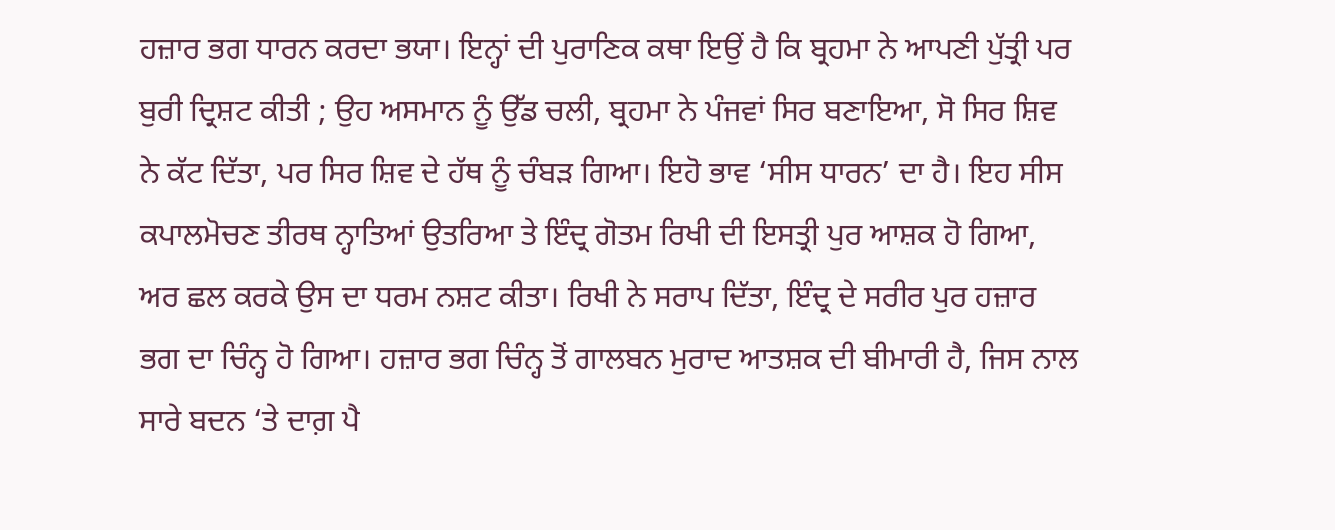ਹਜ਼ਾਰ ਭਗ ਧਾਰਨ ਕਰਦਾ ਭਯਾ। ਇਨ੍ਹਾਂ ਦੀ ਪੁਰਾਣਿਕ ਕਥਾ ਇਉਂ ਹੈ ਕਿ ਬ੍ਰਹਮਾ ਨੇ ਆਪਣੀ ਪੁੱਤ੍ਰੀ ਪਰ ਬੁਰੀ ਦ੍ਰਿਸ਼ਟ ਕੀਤੀ ; ਉਹ ਅਸਮਾਨ ਨੂੰ ਉੱਡ ਚਲੀ, ਬ੍ਰਹਮਾ ਨੇ ਪੰਜਵਾਂ ਸਿਰ ਬਣਾਇਆ, ਸੋ ਸਿਰ ਸ਼ਿਵ ਨੇ ਕੱਟ ਦਿੱਤਾ, ਪਰ ਸਿਰ ਸ਼ਿਵ ਦੇ ਹੱਥ ਨੂੰ ਚੰਬੜ ਗਿਆ। ਇਹੋ ਭਾਵ ‘ਸੀਸ ਧਾਰਨ’ ਦਾ ਹੈ। ਇਹ ਸੀਸ ਕਪਾਲਮੋਚਣ ਤੀਰਥ ਨ੍ਹਾਤਿਆਂ ਉਤਰਿਆ ਤੇ ਇੰਦ੍ਰ ਗੋਤਮ ਰਿਖੀ ਦੀ ਇਸਤ੍ਰੀ ਪੁਰ ਆਸ਼ਕ ਹੋ ਗਿਆ, ਅਰ ਛਲ ਕਰਕੇ ਉਸ ਦਾ ਧਰਮ ਨਸ਼ਟ ਕੀਤਾ। ਰਿਖੀ ਨੇ ਸਰਾਪ ਦਿੱਤਾ, ਇੰਦ੍ਰ ਦੇ ਸਰੀਰ ਪੁਰ ਹਜ਼ਾਰ ਭਗ ਦਾ ਚਿੰਨ੍ਹ ਹੋ ਗਿਆ। ਹਜ਼ਾਰ ਭਗ ਚਿੰਨ੍ਹ ਤੋਂ ਗਾਲਬਨ ਮੁਰਾਦ ਆਤਸ਼ਕ ਦੀ ਬੀਮਾਰੀ ਹੈ, ਜਿਸ ਨਾਲ ਸਾਰੇ ਬਦਨ ‘ਤੇ ਦਾਗ਼ ਪੈ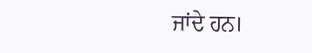ਜਾਂਦੇ ਹਨ।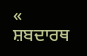« ਸ਼ਬਦਾਰਥ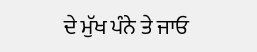ਦੇ ਮੁੱਖ ਪੰਨੇ ਤੇ ਜਾਓ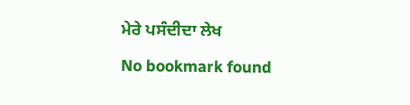ਮੇਰੇ ਪਸੰਦੀਦਾ ਲੇਖ

No bookmark found